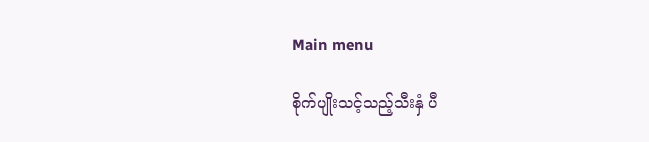Main menu

စိုက်ပျိုးသင့်သည့်သီးနှံ ပီ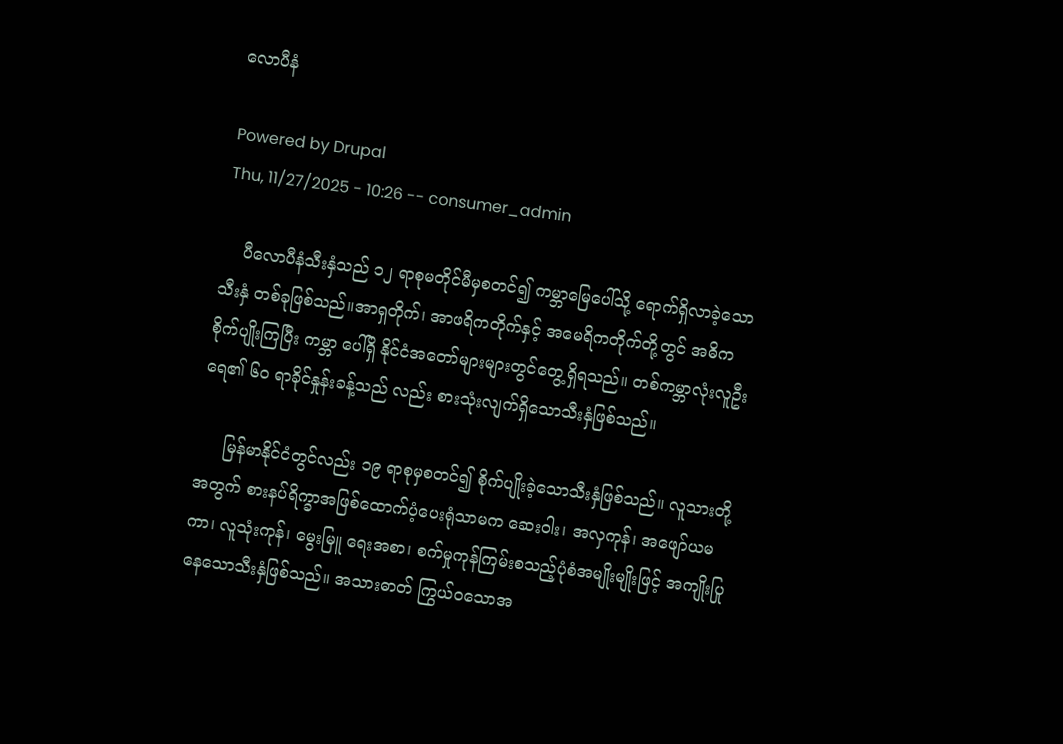လောပီနံ

Powered by Drupal
Thu, 11/27/2025 - 10:26 -- consumer_admin

    ပီလောပီနံသီးနှံသည် ၁၂ ရာစုမတိုင်မီမှစတင်၍ ကမ္ဘာမြေပေါ်သို့ ရောက်ရှိလာခဲ့သော သီးနှံ တစ်ခုဖြစ်သည်။အာရှတိုက်၊ အာဖရိကတိုက်နှင့် အမေရိကတိုက်တို့တွင် အဓိကစိုက်ပျိုးကြပြီး ကမ္ဘာ ပေါ်ရှိ နိုင်ငံအတော်များများတွင်တွေ့ရှိရသည်။ တစ်ကမ္ဘာလုံးလူဦးရေ၏ ၆၀ ရာခိုင်နှုန်းခန့်သည် လည်း စားသုံးလျက်ရှိသောသီးနှံဖြစ်သည်။

     မြန်မာနိုင်ငံတွင်လည်း ၁၉ ရာစုမှစတင်၍ စိုက်ပျိုးခဲ့သောသီးနှံဖြစ်သည်။ လူသားတို့အတွက် စားနပ်ရိက္ခာအဖြစ်ထောက်ပံ့ပေးရုံသာမက ဆေးဝါး၊ အလှကုန်၊ အဖျော်ယမကာ၊ လူသုံးကုန်၊ မွေးမြူ ရေးအစာ၊ စက်မှုကုန်ကြမ်းစသည့်ပုံစံအမျိုးမျိုးဖြင့် အကျိုးပြုနေသောသီးနှံဖြစ်သည်။ အသားဓာတ် ကြွယ်ဝသောအ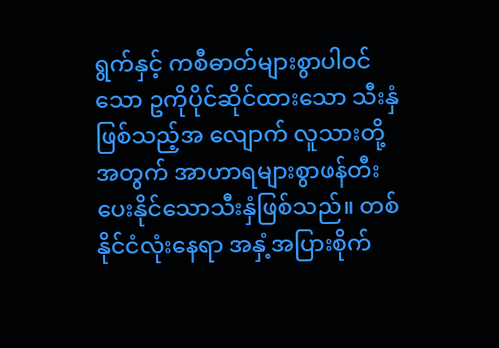ရွက်နှင့် ကစီဓာတ်များစွာပါဝင်သော ဥကိုပိုင်ဆိုင်ထားသော သီးနှံဖြစ်သည့်အ လျောက် လူသားတို့အတွက် အာဟာရများစွာဖန်တီးပေးနိုင်သောသီးနှံဖြစ်သည်။ တစ်နိုင်ငံလုံးနေရာ အနှံ့အပြားစိုက်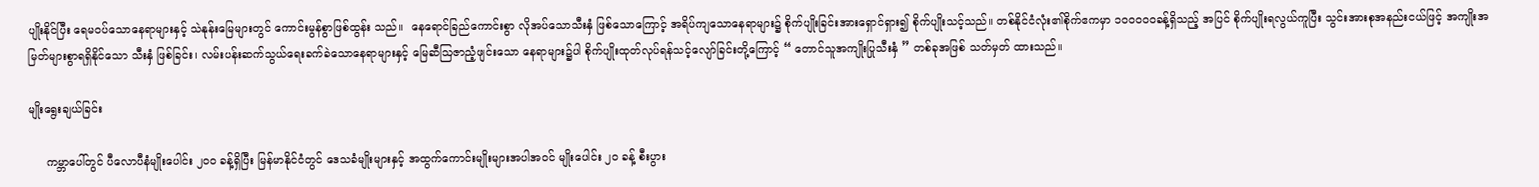ပျိုးနိုင်ပြီး ရေမဝပ်သောနေရာများနှင့် သဲနုန်းမြေများတွင် ကောင်းမွန်စွာဖြစ်ထွန်း သည်။  နေရောင်ခြည်ကောင်းစွာ လိုအပ်သောသီးနှံ ဖြစ်သောကြောင့် အရိပ်ကျသောနေရာများ၌ စိုက်ပျိုးခြင်းအားရှောင်ရှား၍ စိုက်ပျိုးသင့်သည်။ တစ်နိုင်ငံလုံး၏စိုက်ဧကမှာ ၁၀၀၀၀၀ခန့်ရှိသည့် အပြင် စိုက်ပျိုးရလွယ်ကူပြီး သွင်းအားစုအနည်းငယ်ဖြင့် အကျိုးအမြတ်များစွာရရှိနိုင်သော သီးနှံ ဖြစ်ခြင်း၊ လမ်းပန်းဆက်သွယ်ရေးခက်ခဲသောနေရာများနှင့် မြေဆီဩဇာညံ့ဖျင်းသော နေရာများ၌ပါ စိုက်ပျိုးထုတ်လုပ်ရန်သင့်လျော်ခြင်းတို့ကြောင့် “ တောင်သူအကျိုးပြုသီးနှံ ” တစ်ခုအဖြစ် သတ်မှတ် ထားသည်။

မျိုးရွေးချယ်ခြင်း

     ကမ္ဘာပေါ်တွင် ပီလောပီနံမျိုးပေါင်း ၂၀၀ ခန့်ရှိပြီး မြန်မာနိုင်ငံတွင် ဒေသခံမျိုးများနှင့် အထွက်ကောင်းမျိုးများအပါအဝင် မျိုးပေါင်း ၂၀ ခန့် စီးပွား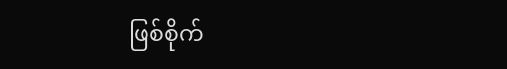ဖြစ်စိုက်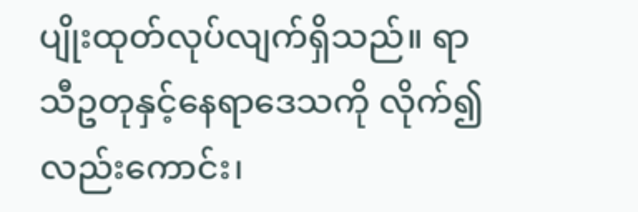ပျိုးထုတ်လုပ်လျက်ရှိသည်။ ရာသီဥတုနှင့်နေရာဒေသကို လိုက်၍လည်းကောင်း၊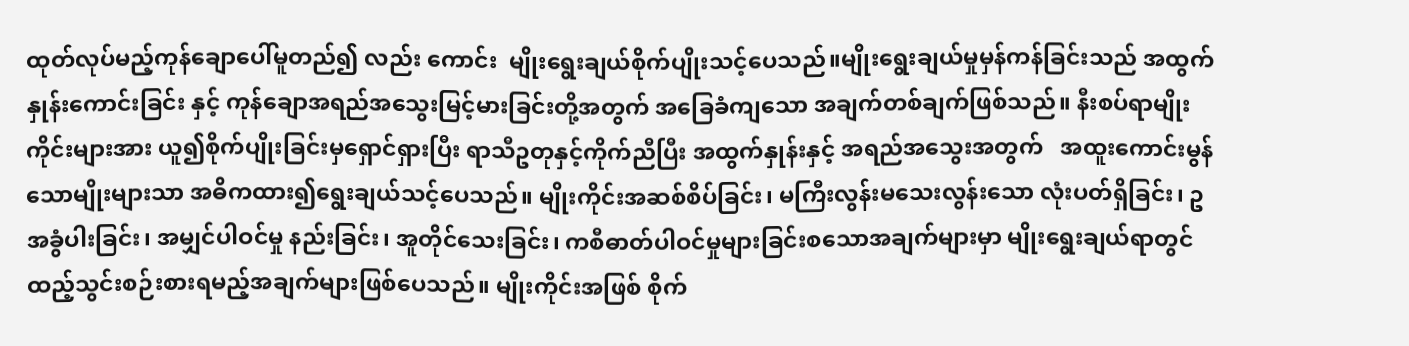ထုတ်လုပ်မည့်ကုန်ချောပေါ်မူတည်၍ လည်း ကောင်း  မျိုးရွေးချယ်စိုက်ပျိုးသင့်ပေသည်။မျိုးရွေးချယ်မှုမှန်ကန်ခြင်းသည် အထွက်နှုန်းကောင်းခြင်း နှင့် ကုန်ချောအရည်အသွေးမြင့်မားခြင်းတို့အတွက် အခြေခံကျသော အချက်တစ်ချက်ဖြစ်သည်။ နီးစပ်ရာမျိုးကိုင်းများအား ယူ၍စိုက်ပျိုးခြင်းမှရှောင်ရှားပြီး ရာသီဥတုနှင့်ကိုက်ညီပြီး အထွက်နှုန်းနှင့် အရည်အသွေးအတွက်   အထူးကောင်းမွန်သောမျိုးများသာ အဓိကထား၍ရွေးချယ်သင့်ပေသည်။ မျိုးကိုင်းအဆစ်စိပ်ခြင်း၊ မကြီးလွန်းမသေးလွန်းသော လုံးပတ်ရှိခြင်း၊ ဥအခွံပါးခြင်း၊ အမျှင်ပါဝင်မှု နည်းခြင်း၊ အူတိုင်သေးခြင်း၊ ကစီဓာတ်ပါဝင်မှုများခြင်းစသောအချက်များမှာ မျိုးရွေးချယ်ရာတွင် ထည့်သွင်းစဉ်းစားရမည့်အချက်များဖြစ်ပေသည်။ မျိုးကိုင်းအဖြစ် စိုက်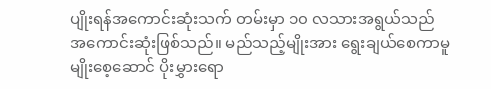ပျိုးရန်အကောင်းဆုံးသက် တမ်းမှာ ၁၀ လသားအရွယ်သည် အကောင်းဆုံးဖြစ်သည်။ မည်သည့်မျိုးအား ရွေးချယ်စေကာမူ မျိုးစေ့ဆောင် ပိုးမွှားရော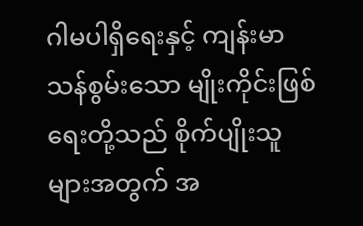ဂါမပါရှိရေးနှင့် ကျန်းမာသန်စွမ်းသော မျိုးကိုင်းဖြစ်ရေးတို့သည် စိုက်ပျိုးသူ များအတွက် အ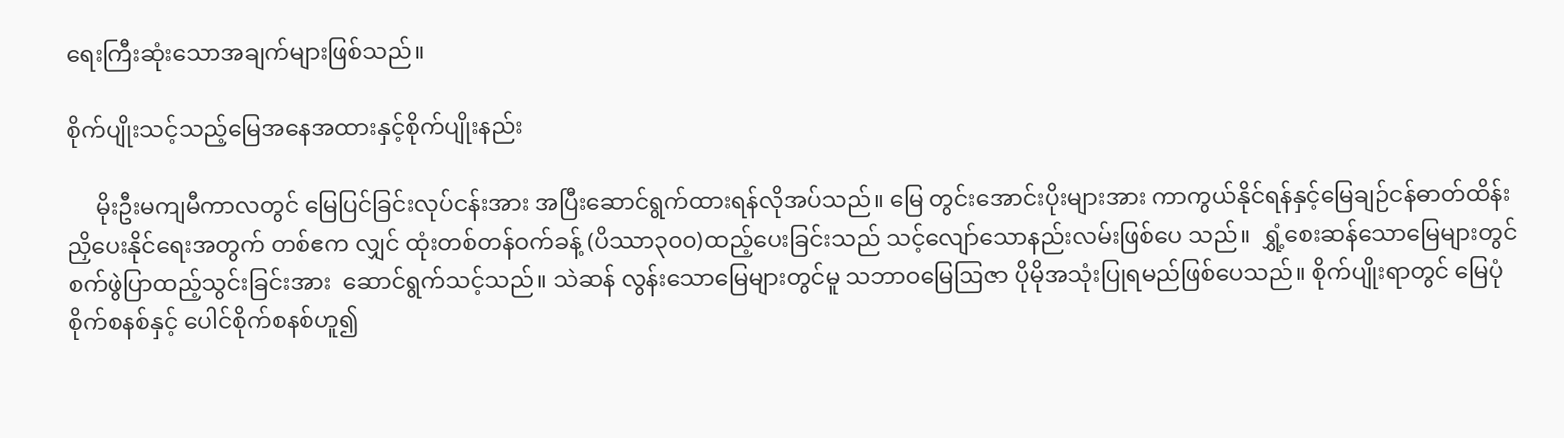ရေးကြီးဆုံးသောအချက်များဖြစ်သည်။

စိုက်ပျိုးသင့်သည့်မြေအနေအထားနှင့်စိုက်ပျိုးနည်း

     မိုးဦးမကျမီကာလတွင် မြေပြင်ခြင်းလုပ်ငန်းအား အပြီးဆောင်ရွက်ထားရန်လိုအပ်သည်။ မြေ တွင်းအောင်းပိုးများအား ကာကွယ်နိုင်ရန်နှင့်မြေချဉ်ငန်ဓာတ်ထိန်းညှိပေးနိုင်ရေးအတွက် တစ်ဧက လျှင် ထုံးတစ်တန်ဝက်ခန့် (ပိဿာ၃၀၀)ထည့်ပေးခြင်းသည် သင့်လျော်သောနည်းလမ်းဖြစ်ပေ သည်။  ရွှံ့စေးဆန်သောမြေများတွင်  စက်ဖွဲပြာထည့်သွင်းခြင်းအား  ဆောင်ရွက်သင့်သည်။ သဲဆန် လွန်းသောမြေများတွင်မူ သဘာဝမြေဩဇာ ပိုမိုအသုံးပြုရမည်ဖြစ်ပေသည်။ စိုက်ပျိုးရာတွင် မြေပုံ စိုက်စနစ်နှင့် ပေါင်စိုက်စနစ်ဟူ၍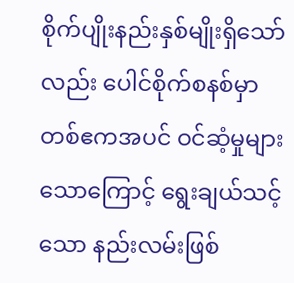စိုက်ပျိုးနည်းနှစ်မျိုးရှိသော်လည်း ပေါင်စိုက်စနစ်မှာ တစ်ဧကအပင် ဝင်ဆံ့မှုများသောကြောင့် ရွေးချယ်သင့်သော နည်းလမ်းဖြစ်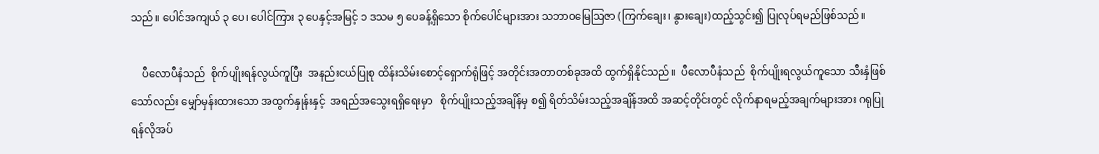သည်။ ပေါင်အကျယ် ၃ ပေ၊ ပေါင်ကြား ၃ ပေနှင့်အမြင့် ၁ ဒသမ ၅ ပေခန့်ရှိသော စိုက်ပေါင်များအား သဘာဝမြေဩဇာ (ကြက်ချေး၊ နွားချေး)ထည့်သွင်း၍ ပြုလုပ်ရမည်ဖြစ်သည်။

    ပီလောပီနံသည်  စိုက်ပျိုးရန်လွယ်ကူပြီး  အနည်းငယ်ပြုစု ထိန်းသိမ်းစောင့်ရှောက်ရုံဖြင့် အတိုင်းအတာတစ်ခုအထိ ထွက်ရှိနိုင်သည်။  ပီလောပီနံသည်  စိုက်ပျိုးရလွယ်ကူသော သီးနှံဖြစ် သော်လည်း မျှော်မှန်းထားသော အထွက်နှုန်းနှင့်  အရည်အသွေးရရှိရေးမှာ   စိုက်ပျိုးသည့်အချိန်မှ စ၍ ရိတ်သိမ်းသည့်အချိန်အထိ အဆင့်တိုင်းတွင် လိုက်နာရမည့်အချက်များအား ဂရုပြုရန်လိုအပ်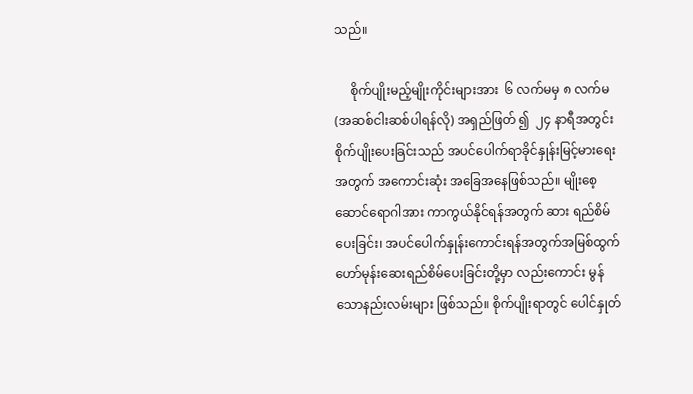သည်။

     စိုက်ပျိုးမည့်မျိုးကိုင်းများအား  ၆ လက်မမှ ၈ လက်မ (အဆစ်ငါးဆစ်ပါရန်လို) အရှည်ဖြတ် ၍  ၂၄ နာရီအတွင်း စိုက်ပျိုးပေးခြင်းသည် အပင်ပေါက်ရာခိုင်နှုန်းမြင့်မားရေးအတွက် အကောင်းဆုံး အခြေအနေဖြစ်သည်။ မျိုးစေ့ဆောင်ရောဂါအား ကာကွယ်နိုင်ရန်အတွက် ဆား ရည်စိမ်ပေးခြင်း၊ အပင်ပေါက်နှုန်းကောင်းရန်အတွက်အမြစ်ထွက်ဟော်မုန်းဆေးရည်စိမ်ပေးခြင်းတို့မှာ လည်းကောင်း မွန်သောနည်းလမ်းများ ဖြစ်သည်။ စိုက်ပျိုးရာတွင် ပေါင်နှုတ်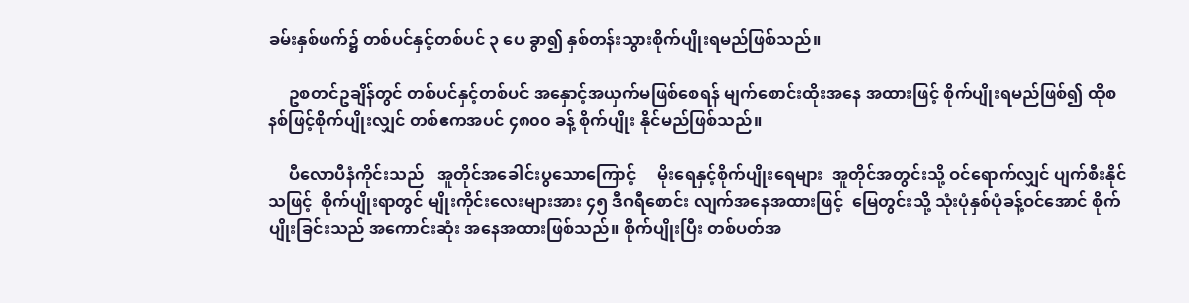ခမ်းနှစ်ဖက်၌ တစ်ပင်နှင့်တစ်ပင် ၃ ပေ ခွာ၍ နှစ်တန်းသွားစိုက်ပျိုးရမည်ဖြစ်သည်။

     ဥစတင်ဥချိန်တွင် တစ်ပင်နှင့်တစ်ပင် အနှောင့်အယှက်မဖြစ်စေရန် မျက်စောင်းထိုးအနေ အထားဖြင့် စိုက်ပျိုးရမည်ဖြစ်၍ ထိုစနစ်ဖြင့်စိုက်ပျိုးလျှင် တစ်ဧကအပင် ၄၈၀၀ ခန့် စိုက်ပျိုး နိုင်မည်ဖြစ်သည်။

     ပီလောပီနံကိုင်းသည်   အူတိုင်အခေါင်းပွသောကြောင့်     မိုးရေနှင့်စိုက်ပျိုးရေများ  အူတိုင်အတွင်းသို့ ဝင်ရောက်လျှင် ပျက်စီးနိုင်သဖြင့်  စိုက်ပျိုးရာတွင် မျိုးကိုင်းလေးများအား ၄၅ ဒီဂရီစောင်း လျက်အနေအထားဖြင့်  မြေတွင်းသို့ သုံးပုံနှစ်ပုံခန့်ဝင်အောင် စိုက်ပျိုးခြင်းသည် အကောင်းဆုံး အနေအထားဖြစ်သည်။ စိုက်ပျိုးပြီး တစ်ပတ်အ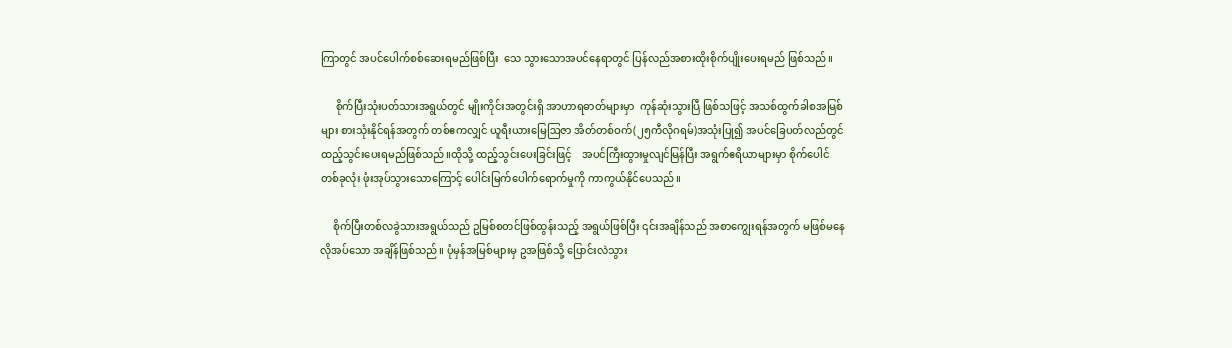ကြာတွင် အပင်ပေါက်စစ်ဆေးရမည်ဖြစ်ပြီး  သေ သွားသောအပင်နေရာတွင် ပြန်လည်အစားထိုးစိုက်ပျိုးပေးရမည် ဖြစ်သည်။

      စိုက်ပြီးသုံးပတ်သားအရွယ်တွင် မျိုးကိုင်းအတွင်းရှိ အာဟာရဓာတ်များမှာ  ကုန်ဆုံးသွားပြီ ဖြစ်သဖြင့် အသစ်ထွက်ခါစအမြစ်များ စားသုံးနိုင်ရန်အတွက် တစ်ဧကလျှင် ယူရီးယားမြေဩဇာ အိတ်တစ်ဝက်(၂၅ကီလိုဂရမ်)အသုံးပြု၍ အပင်ခြေပတ်လည်တွင် ထည့်သွင်းပေးရမည်ဖြစ်သည်။ထိုသို့ ထည့်သွင်းပေးခြင်းဖြင့်    အပင်ကြီးထွားမှုလျင်မြန်ပြီး အရွက်ဧရိယာများမှာ စိုက်ပေါင်တစ်ခုလုံး ဖုံးအုပ်သွားသောကြောင့် ပေါင်းမြက်ပေါက်ရောက်မှုကို ကာကွယ်နိုင်ပေသည်။

     စိုက်ပြီးတစ်လခွဲသားအရွယ်သည် ဥမြစ်စတင်ဖြစ်ထွန်းသည့် အရွယ်ဖြစ်ပြီး ၎င်းအချိန်သည် အစာကျွေးရန်အတွက် မဖြစ်မနေလိုအပ်သော အချိန်ဖြစ်သည်။ ပုံမှန်အမြစ်များမှ ဥအဖြစ်သို့ ပြောင်းလဲသွား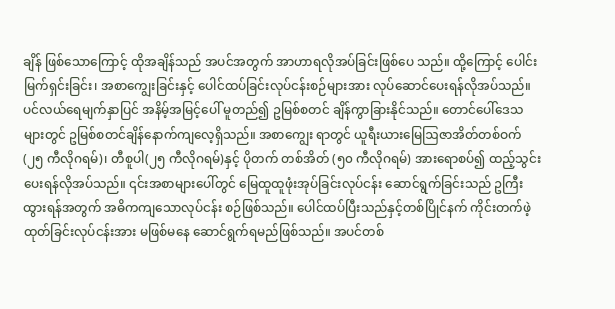ချိန် ဖြစ်သောကြောင့် ထိုအချိန်သည် အပင်အတွက် အာဟာရလိုအပ်ခြင်းဖြစ်ပေ သည်။ ထို့ကြောင့် ပေါင်းမြက်ရှင်းခြင်း၊ အစာကျွေးခြင်းနှင့် ပေါင်ထပ်ခြင်းလုပ်ငန်းစဉ်များအား လုပ်ဆောင်ပေးရန်လိုအပ်သည်။ ပင်လယ်ရေမျက်နှာပြင် အနိမ့်အမြင့်ပေါ် မူတည်၍ ဥမြစ်စတင် ချိန်ကွာခြားနိုင်သည်။ တောင်ပေါ်ဒေသများတွင် ဥမြစ်စတင်ချိန်နောက်ကျလေ့ရှိသည်။ အစာကျွေး ရာတွင် ယူရီးယားမြေဩဇာအိတ်တစ်ဝက် (၂၅ ကီလိုဂရမ်)၊ တီစူပါ(၂၅ ကီလိုဂရမ်)နှင့် ပိုတက် တစ်အိတ် (၅၀ ကီလိုဂရမ်) အားရောစပ်၍ ထည့်သွင်းပေးရန်လိုအပ်သည်။ ၎င်းအစာများပေါ်တွင် မြေထူထူဖုံးအုပ်ခြင်းလုပ်ငန်း ဆောင်ရွက်ခြင်းသည် ဥကြီးထွားရန်အတွက် အဓိကကျသောလုပ်ငန်း စဉ်ဖြစ်သည်။ ပေါင်ထပ်ပြီးသည်နှင့်တစ်ပြိုင်နက် ကိုင်းတက်ဖဲ့ထုတ်ခြင်းလုပ်ငန်းအား မဖြစ်မနေ ဆောင်ရွက်ရမည်ဖြစ်သည်။ အပင်တစ်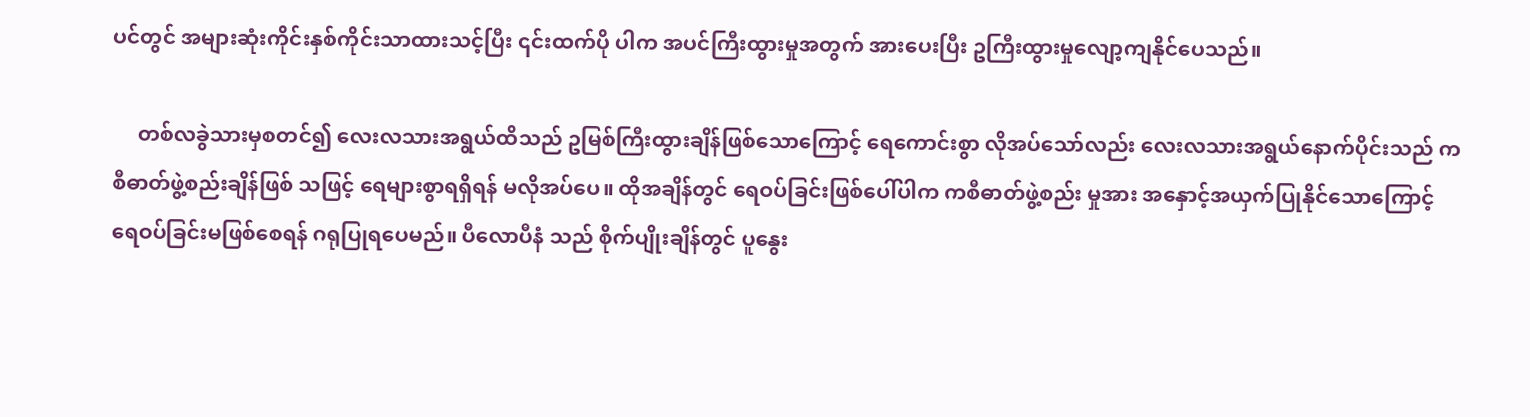ပင်တွင် အများဆုံးကိုင်းနှစ်ကိုင်းသာထားသင့်ပြီး ၎င်းထက်ပို ပါက အပင်ကြီးထွားမှုအတွက် အားပေးပြီး ဥကြီးထွားမှုလျော့ကျနိုင်ပေသည်။

     တစ်လခွဲသားမှစတင်၍ လေးလသားအရွယ်ထိသည် ဥမြစ်ကြီးထွားချိန်ဖြစ်သောကြောင့် ရေကောင်းစွာ လိုအပ်သော်လည်း လေးလသားအရွယ်နောက်ပိုင်းသည် ကစီဓာတ်ဖွဲ့စည်းချိန်ဖြစ် သဖြင့် ရေများစွာရရှိရန် မလိုအပ်ပေ။ ထိုအချိန်တွင် ရေဝပ်ခြင်းဖြစ်ပေါ်ပါက ကစီဓာတ်ဖွဲ့စည်း မှုအား အနှောင့်အယှက်ပြုနိုင်သောကြောင့်  ရေဝပ်ခြင်းမဖြစ်စေရန် ဂရုပြုရပေမည်။ ပီလောပီနံ သည် စိုက်ပျိုးချိန်တွင် ပူနွေး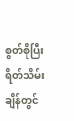စွတ်စိုပြီး ရိတ်သိမ်းချိန်တွင်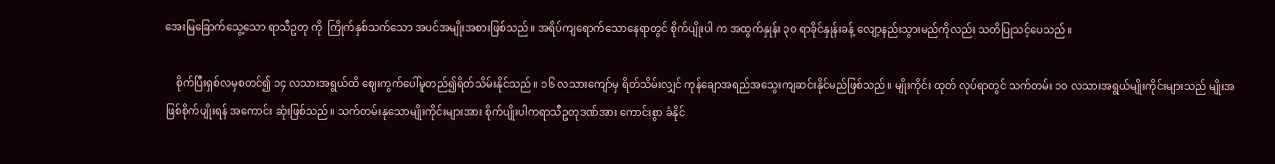အေးမြခြောက်သွေ့သော ရာသီဥတု ကို  ကြိုက်နှစ်သက်သော အပင်အမျိုးအစားဖြစ်သည်။ အရိပ်ကျရောက်သောနေရာတွင် စိုက်ပျိုးပါ က အထွက်နှုန်း ၃၀ ရာခိုင်နှုန်းခန့် လျော့နည်းသွားမည်ကိုလည်း သတိပြုသင့်ပေသည်။

    စိုက်ပြီးရှစ်လမှစတင်၍ ၁၄ လသားအရွယ်ထိ ဈေးကွက်ပေါ်မူတည်၍ရိတ်သိမ်းနိုင်သည်။ ၁၆ လသားကျော်မှ ရိတ်သိမ်းလျှင် ကုန်ချောအရည်အသွေးကျဆင်းနိုင်မည်ဖြစ်သည်။ မျိုးကိုင်း ထုတ် လုပ်ရာတွင် သက်တမ်း ၁၀ လသားအရွယ်မျိုးကိုင်းများသည် မျိုးအဖြစ်စိုက်ပျိုးရန် အကောင်း ဆုံးဖြစ်သည်။ သက်တမ်းနုသောမျိုးကိုင်းများအား စိုက်ပျိုးပါကရာသီဥတုဒဏ်အား ကောင်းစွာ ခံနိုင်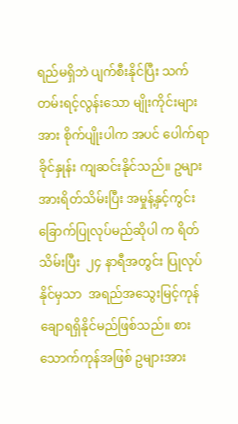ရည်မရှိဘဲ ပျက်စီးနိုင်ပြီး သက်တမ်းရင့်လွန်းသော မျိုးကိုင်းများအား စိုက်ပျိုးပါက အပင် ပေါက်ရာခိုင်နှုန်း ကျဆင်းနိုင်သည်။ ဥများအားရိတ်သိမ်းပြီး အမှုန့်နှင့်ကွင်းခြောက်ပြုလုပ်မည်ဆိုပါ က ရိတ်သိမ်းပြီး  ၂၄ နာရီအတွင်း ပြုလုပ်နိုင်မှသာ  အရည်အသွေးမြင့်ကုန်ချောရရှိနိုင်မည်ဖြစ်သည်။ စားသောက်ကုန်အဖြစ် ဥများအား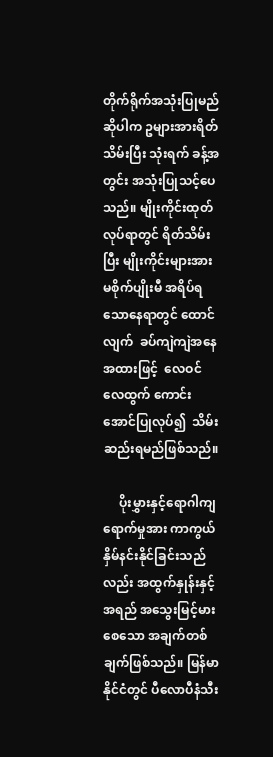တိုက်ရိုက်အသုံးပြုမည်ဆိုပါက ဥများအားရိတ်သိမ်းပြီး သုံးရက် ခန့်အတွင်း အသုံးပြုသင့်ပေသည်။ မျိုးကိုင်းထုတ်လုပ်ရာတွင် ရိတ်သိမ်းပြီး မျိုးကိုင်းများအား မစိုက်ပျိုးမီ အရိပ်ရသောနေရာတွင် ထောင်လျက်  ခပ်ကျဲကျဲအနေအထားဖြင့်  လေဝင်လေထွက် ကောင်းအောင်ပြုလုပ်၍  သိမ်းဆည်းရမည်ဖြစ်သည်။

     ပိုးမွှားနှင့်ရောဂါကျရောက်မှုအား ကာကွယ်နှိမ်နင်းနိုင်ခြင်းသည်လည်း အထွက်နှုန်းနှင့် အရည် အသွေးမြင့်မားစေသော အချက်တစ်ချက်ဖြစ်သည်။ မြန်မာနိုင်ငံတွင် ပီလောပီနံသီး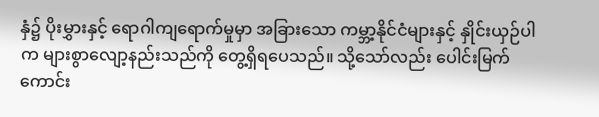နှံ၌ ပိုးမွှားနှင့် ရောဂါကျရောက်မှုမှာ အခြားသော ကမ္ဘာ့နိုင်ငံများနှင့် နှိုင်းယှဉ်ပါက များစွာလျော့နည်းသည်ကို တွေ့ရှိရပေသည်။ သို့သော်လည်း ပေါင်းမြက်ကောင်း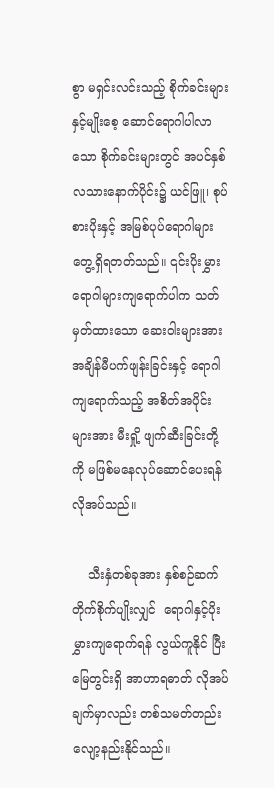စွာ မရှင်းလင်းသည့် စိုက်ခင်းများနှင့်မျိုးစေ့ ဆောင်ရောဂါပါလာသော စိုက်ခင်းများတွင် အပင်နှစ်လသားနောက်ပိုင်း၌ ယင်ဖြူ၊ စုပ်စားပိုးနှင့် အမြစ်ပုပ်ရောဂါများတွေ့ရှိရတတ်သည်။ ၎င်းပိုးမွှားရောဂါများကျရောက်ပါက သတ်မှတ်ထားသော ဆေးဝါးများအား အချိန်မီပက်ဖျန်းခြင်းနှင့် ရောဂါကျရောက်သည့် အစိတ်အပိုင်းများအား မီးရှို့ ဖျက်ဆီးခြင်းတို့ကို မဖြစ်မနေလုပ်ဆောင်ပေးရန် လိုအပ်သည်။

    သီးနှံတစ်ခုအား နှစ်စဉ်ဆက်တိုက်စိုက်ပျိုးလျှင်  ရောဂါနှင့်ပိုးမွှားကျရောက်ရန် လွယ်ကူနိုင် ပြီး  မြေတွင်းရှိ အာဟာရဓာတ် လိုအပ်ချက်မှာလည်း တစ်သမတ်တည်းလျော့နည်းနိုင်သည်။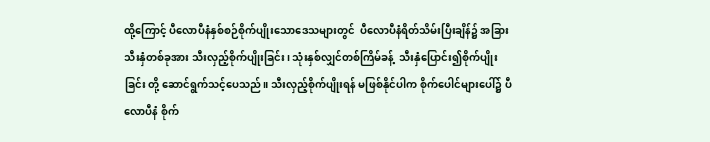ထို့ကြောင့် ပီလောပီနံနှစ်စဉ်စိုက်ပျိုးသောဒေသများတွင်  ပီလောပီနံရိတ်သိမ်းပြီးချိန်၌ အခြားသီးနှံတစ်ခုအား သီးလှည့်စိုက်ပျိုးခြင်း၊ သုံးနှစ်လျှင်တစ်ကြိမ်ခန့်  သီးနှံပြောင်း၍စိုက်ပျိုးခြင်း တို့ ဆောင်ရွက်သင့်ပေသည်။ သီးလှည့်စိုက်ပျိုးရန် မဖြစ်နိုင်ပါက စိုက်ပေါင်များပေါ်၌ ပီလောပီနံ စိုက်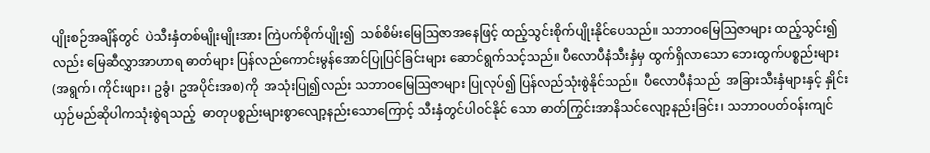ပျိုးစဉ်အချိန်တွင်  ပဲသီးနှံတစ်မျိုးမျိုးအား ကြဲပက်စိုက်ပျိုး၍  သစ်စိမ်းမြေဩဇာအနေဖြင့် ထည့်သွင်းစိုက်ပျိုးနိုင်ပေသည်။ သဘာဝမြေဩဇာများ ထည့်သွင်း၍လည်း မြေဆီလွှာအာဟာရ ဓာတ်များ ပြန်လည်ကောင်းမွန်အောင်ပြုပြင်ခြင်းများ ဆောင်ရွက်သင့်သည်။ ပီလောပီနံသီးနှံမှ ထွက်ရှိလာသော ဘေးထွက်ပစ္စည်းများ (အရွက်၊ ကိုင်းဖျား၊ ဥခွံ၊ ဥအပိုင်းအစ)ကို  အသုံးပြု၍လည်း သဘာဝမြေဩဇာများ ပြုလုပ်၍ ပြန်လည်သုံးစွဲနိုင်သည်။  ပီလောပီနံသည်  အခြားသီးနှံများနှင့် နှိုင်းယှဉ်မည်ဆိုပါကသုံးစွဲရသည့်  ဓာတုပစ္စည်းများစွာလျော့နည်းသောကြောင့် သီးနှံတွင်ပါဝင်နိုင် သော ဓာတ်ကြွင်းအာနိသင်လျော့နည်းခြင်း၊ သဘာဝပတ်ဝန်းကျင်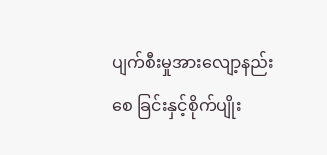ပျက်စီးမှုအားလျော့နည်းစေ ခြင်းနှင့်စိုက်ပျိုး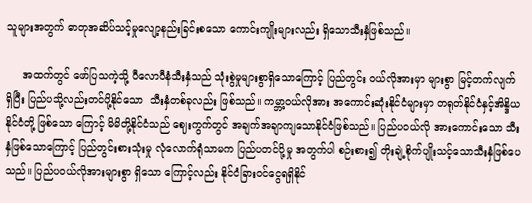သူများအတွက် ဓာတုအဆိပ်သင့်မှုလျော့နည်းခြင်းစသော ကောင်းကျိုးများလည်း ရှိသောသီးနှံဖြစ်သည်။

     အထက်တွင် ဖော်ပြသကဲ့သို့ ပီလောပီနံသီးနှံသည် သုံးစွဲမှုများစွာရှိသောကြောင့် ပြည်တွင်း ဝယ်လိုအားမှာ များစွာ မြင့်တက်လျက်ရှိပြီး ပြည်ပသို့လည်းတင်ပို့နိုင်သော  သီးနှံတစ်ခုလည်း ဖြစ်သည်။ ကမ္ဘာ့ဝယ်လိုအား အကောင်းဆုံးနိုင်ငံများမှာ တရုတ်နိုင်ငံနှင့်အိန္ဒိယနိုင်ငံတို့ ဖြစ်သော ကြောင့် မိမိတို့နိုင်ငံသည် ဈေးကွက်တွင် အချက်အချာကျသောနိုင်ငံဖြစ်သည်။ ပြည်ပဝယ်လို အားကောင်းသော သီးနှံဖြစ်သောကြောင့် ပြည်တွင်းစားသုံးမှု လုံလောက်ရုံသာမက ပြည်ပတင်ပို့မှု အတွက်ပါ စဉ်းစား၍ တိုးချဲ့စိုက်ပျိုးသင့်သောသီးနှံဖြစ်ပေသည်။ ပြည်ပဝယ်လိုအားများစွာ ရှိသော ကြောင့်လည်း နိုင်ငံခြားဝင်ငွေရရှိနိုင်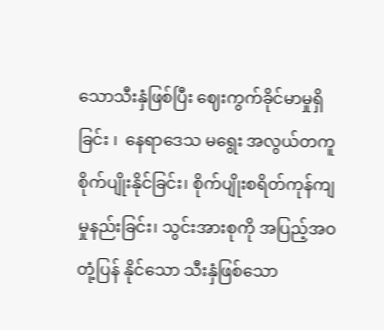သောသီးနှံဖြစ်ပြီး ဈေးကွက်ခိုင်မာမှုရှိခြင်း ၊  နေရာဒေသ မရွေး အလွယ်တကူစိုက်ပျိုးနိုင်ခြင်း၊ စိုက်ပျိုးစရိတ်ကုန်ကျမှုနည်းခြင်း၊ သွင်းအားစုကို အပြည့်အဝတုံ့ပြန် နိုင်သော သီးနှံဖြစ်သော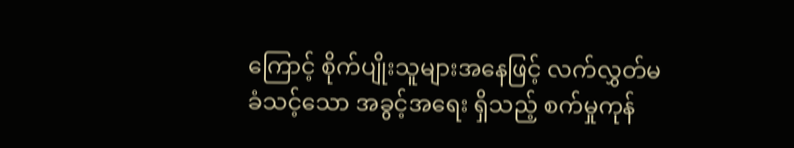ကြောင့် စိုက်ပျိုးသူများအနေဖြင့် လက်လွှတ်မခံသင့်သော အခွင့်အရေး ရှိသည့် စက်မှုကုန်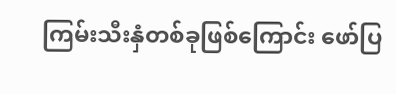ကြမ်းသီးနှံတစ်ခုဖြစ်ကြောင်း ဖော်ပြ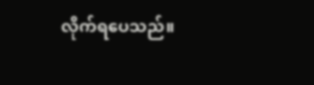လိုက်ရပေသည်။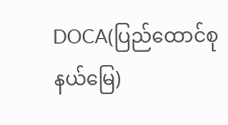DOCA(ပြည်ထောင်စုနယ်မြေ)